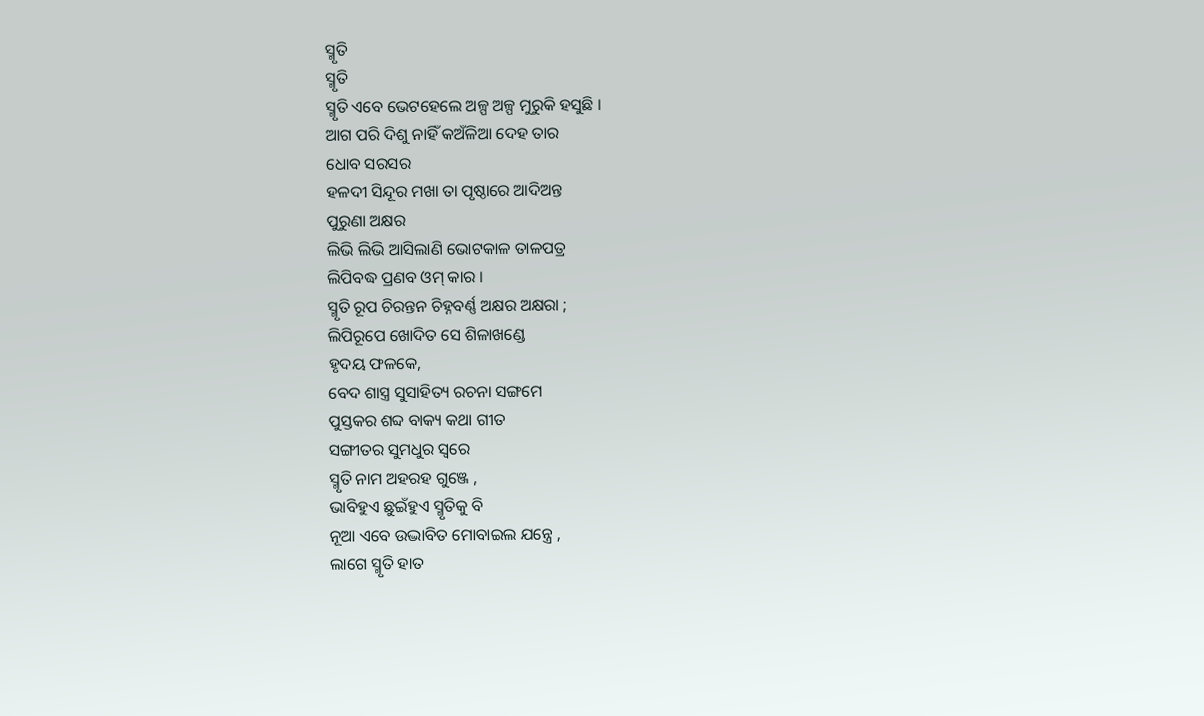ସ୍ମୃତି
ସ୍ମୃତି
ସ୍ମୃତି ଏବେ ଭେଟହେଲେ ଅଳ୍ପ ଅଳ୍ପ ମୁରୁକି ହସୁଛି ।
ଆଗ ପରି ଦିଶୁ ନାହିଁ କଅଁଳିଆ ଦେହ ତାର
ଧୋବ ସରସର
ହଳଦୀ ସିନ୍ଦୂର ମଖା ତା ପୃଷ୍ଠାରେ ଆଦିଅନ୍ତ
ପୁରୁଣା ଅକ୍ଷର
ଲିଭି ଲିଭି ଆସିଲାଣି ଭୋଟକାଳ ତାଳପତ୍ର
ଲିପିବଦ୍ଧ ପ୍ରଣବ ଓମ୍ କାର ।
ସ୍ମୃତି ରୂପ ଚିରନ୍ତନ ଚିହ୍ନବର୍ଣ୍ଣ ଅକ୍ଷର ଅକ୍ଷରା ;
ଲିପିରୂପେ ଖୋଦିତ ସେ ଶିଳାଖଣ୍ଡେ
ହୃଦୟ ଫଳକେ,
ବେଦ ଶାସ୍ତ୍ର ସୁସାହିତ୍ୟ ରଚନା ସଙ୍ଗମେ
ପୁସ୍ତକର ଶବ୍ଦ ବାକ୍ୟ କଥା ଗୀତ
ସଙ୍ଗୀତର ସୁମଧୁର ସ୍ୱରେ
ସ୍ମୃତି ନାମ ଅହରହ ଗୁଞ୍ଜେ ,
ଭାବିହୁଏ ଛୁଇଁହୁଏ ସ୍ମୃତିକୁ ବି
ନୂଆ ଏବେ ଉଦ୍ଭାବିତ ମୋବାଇଲ ଯନ୍ତ୍ରେ ,
ଲାଗେ ସ୍ମୃତି ହାତ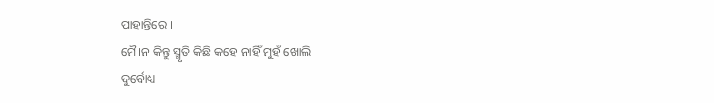ପାହାନ୍ତିରେ ।
ମୈ।ନ କିନ୍ତୁ ସ୍ମୃତି କିଛି କହେ ନାହିଁ ମୁହଁ ଖୋଲି
ଦୁର୍ବୋଧ୍ୟ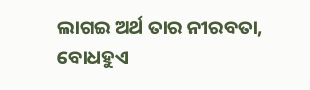ଲାଗଇ ଅର୍ଥ ତାର ନୀରବତା,
ବୋଧହୁଏ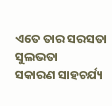ଏତେ ତାର ସରସତା ସୁଲଭତା
ସକାରଣ ସାହଚର୍ଯ୍ୟ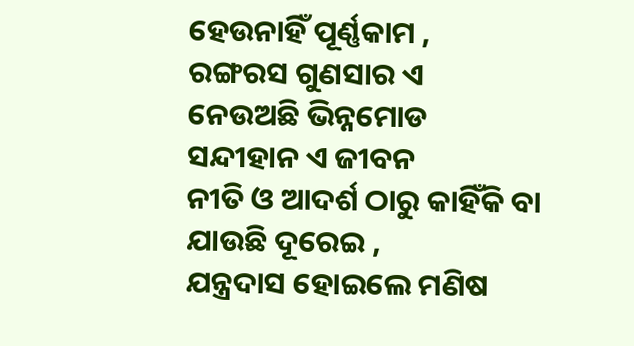ହେଉନାହିଁ ପୂର୍ଣ୍ଣକାମ ,
ରଙ୍ଗରସ ଗୁଣସାର ଏ
ନେଉଅଛି ଭିନ୍ନମୋଡ
ସନ୍ଦୀହାନ ଏ ଜୀବନ
ନୀତି ଓ ଆଦର୍ଶ ଠାରୁ କାହିଁକି ବା
ଯାଉଛି ଦୂରେଇ ,
ଯନ୍ତ୍ରଦାସ ହୋଇଲେ ମଣିଷ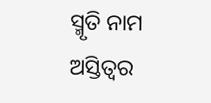ସ୍ମୃତି ନାମ ଅସ୍ତିତ୍ବର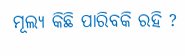ମୂଲ୍ୟ କିଛି ପାରିବକି ରହି ?